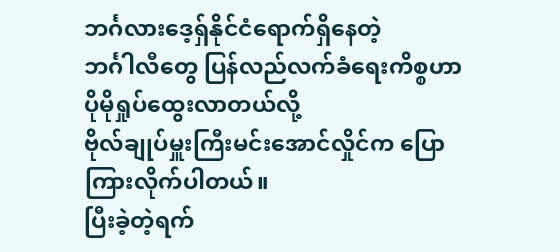ဘင်္ဂလားဒေ့ရှ်နိုင်ငံရောက်ရှိနေတဲ့
ဘင်္ဂါလီတွေ ပြန်လည်လက်ခံရေးကိစ္စဟာ ပိုမိုရှုပ်ထွေးလာတယ်လို့
ဗိုလ်ချုပ်မှူးကြီးမင်းအောင်လှိုင်က ပြောကြားလိုက်ပါတယ်။
ပြီးခဲ့တဲ့ရက်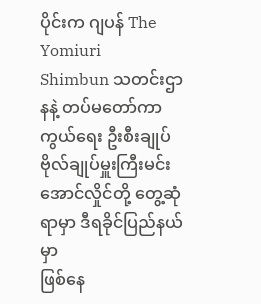ပိုင်းက ဂျပန် The Yomiuri
Shimbun သတင်းဌာနနဲ့ တပ်မတော်ကာကွယ်ရေး ဦးစီးချုပ်
ဗိုလ်ချုပ်မှူးကြီးမင်းအောင်လှိုင်တို့ တွေ့ဆုံရာမှာ ဒီရခိုင်ပြည်နယ်မှာ
ဖြစ်နေ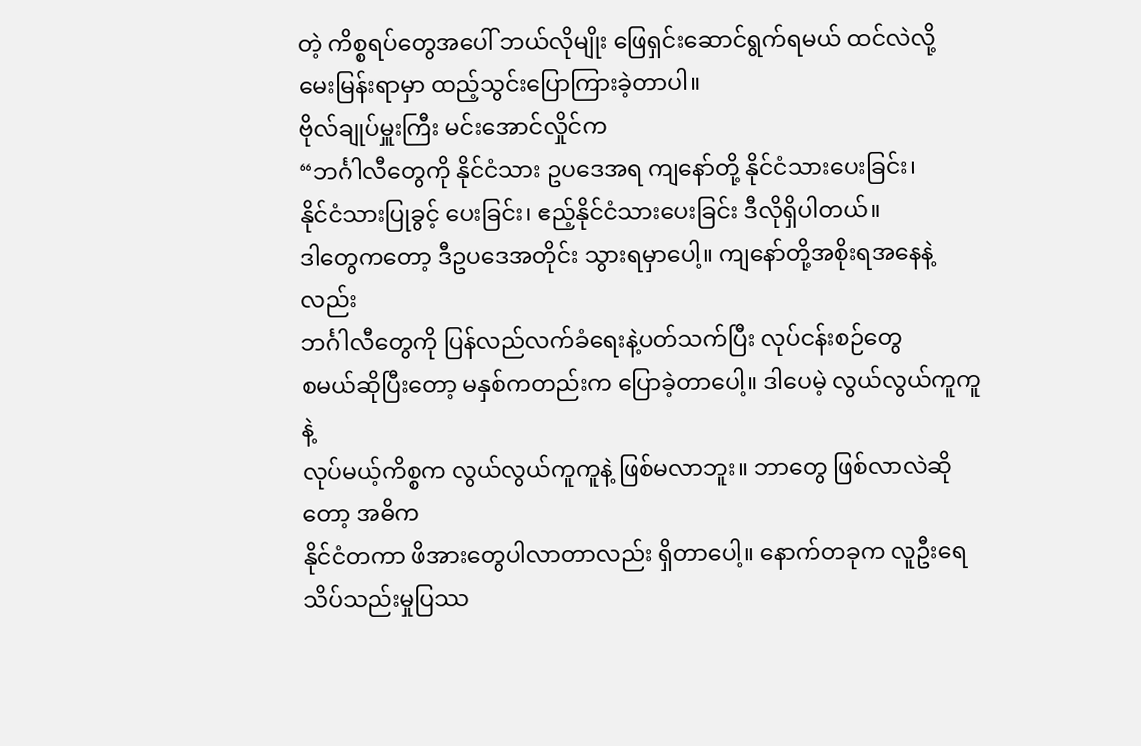တဲ့ ကိစ္စရပ်တွေအပေါ် ဘယ်လိုမျိုး ဖြေရှင်းဆောင်ရွက်ရမယ် ထင်လဲလို့
မေးမြန်းရာမှာ ထည့်သွင်းပြောကြားခဲ့တာပါ။
ဗိုလ်ချုပ်မှူးကြီး မင်းအောင်လှိုင်က
“ဘင်္ဂါလီတွေကို နိုင်ငံသား ဥပဒေအရ ကျနော်တို့ နိုင်ငံသားပေးခြင်း၊
နိုင်ငံသားပြုခွင့် ပေးခြင်း၊ ဧည့်နိုင်ငံသားပေးခြင်း ဒီလိုရှိပါတယ်။
ဒါတွေကတော့ ဒီဥပဒေအတိုင်း သွားရမှာပေါ့။ ကျနော်တို့အစိုးရအနေနဲ့လည်း
ဘင်္ဂါလီတွေကို ပြန်လည်လက်ခံရေးနဲ့ပတ်သက်ပြီး လုပ်ငန်းစဉ်တွေ
စမယ်ဆိုပြီးတော့ မနှစ်ကတည်းက ပြောခဲ့တာပေါ့။ ဒါပေမဲ့ လွယ်လွယ်ကူကူနဲ့
လုပ်မယ့်ကိစ္စက လွယ်လွယ်ကူကူနဲ့ ဖြစ်မလာဘူး။ ဘာတွေ ဖြစ်လာလဲဆိုတော့ အဓိက
နိုင်ငံတကာ ဖိအားတွေပါလာတာလည်း ရှိတာပေါ့။ နောက်တခုက လူဦးရေ
သိပ်သည်းမှုပြဿ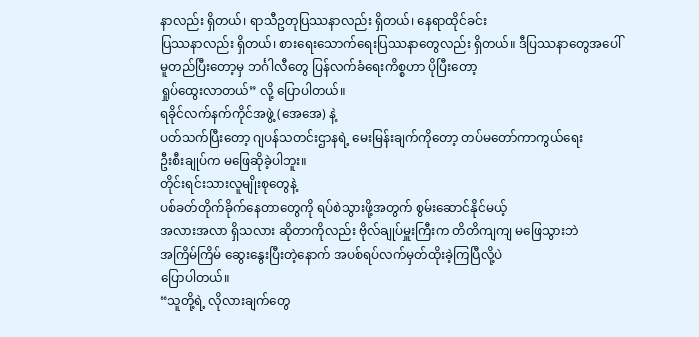နာလည်း ရှိတယ်၊ ရာသီဥတုပြဿနာလည်း ရှိတယ်၊ နေရာထိုင်ခင်း
ပြဿနာလည်း ရှိတယ်၊ စားရေးသောက်ရေးပြဿနာတွေလည်း ရှိတယ်။ ဒီပြဿနာတွေအပေါ်
မူတည်ပြီးတော့မှ ဘင်္ဂါလီတွေ ပြန်လက်ခံရေးကိစ္စဟာ ပိုပြီးတော့
ရှုပ်ထွေးလာတယ်” လို့ ပြောပါတယ်။
ရခိုင်လက်နက်ကိုင်အဖွဲ့ (အေအေ) နဲ့
ပတ်သက်ပြီးတော့ ဂျပန်သတင်းဌာနရဲ့ မေးမြန်းချက်ကိုတော့ တပ်မတော်ကာကွယ်ရေး
ဦးစီးချုပ်က မဖြေဆိုခဲ့ပါဘူး။
တိုင်းရင်းသားလူမျိုးစုတွေနဲ့
ပစ်ခတ်တိုက်ခိုက်နေတာတွေကို ရပ်စဲသွားဖို့အတွက် စွမ်းဆောင်နိုင်မယ့်
အလားအလာ ရှိသလား ဆိုတာကိုလည်း ဗိုလ်ချုပ်မှူးကြီးက တိတိကျကျ မဖြေသွားဘဲ
အကြိမ်ကြိမ် ဆွေးနွေးပြီးတဲ့နောက် အပစ်ရပ်လက်မှတ်ထိုးခဲ့ကြပြီလို့ပဲ
ပြောပါတယ်။
“သူတို့ရဲ့ လိုလားချက်တွေ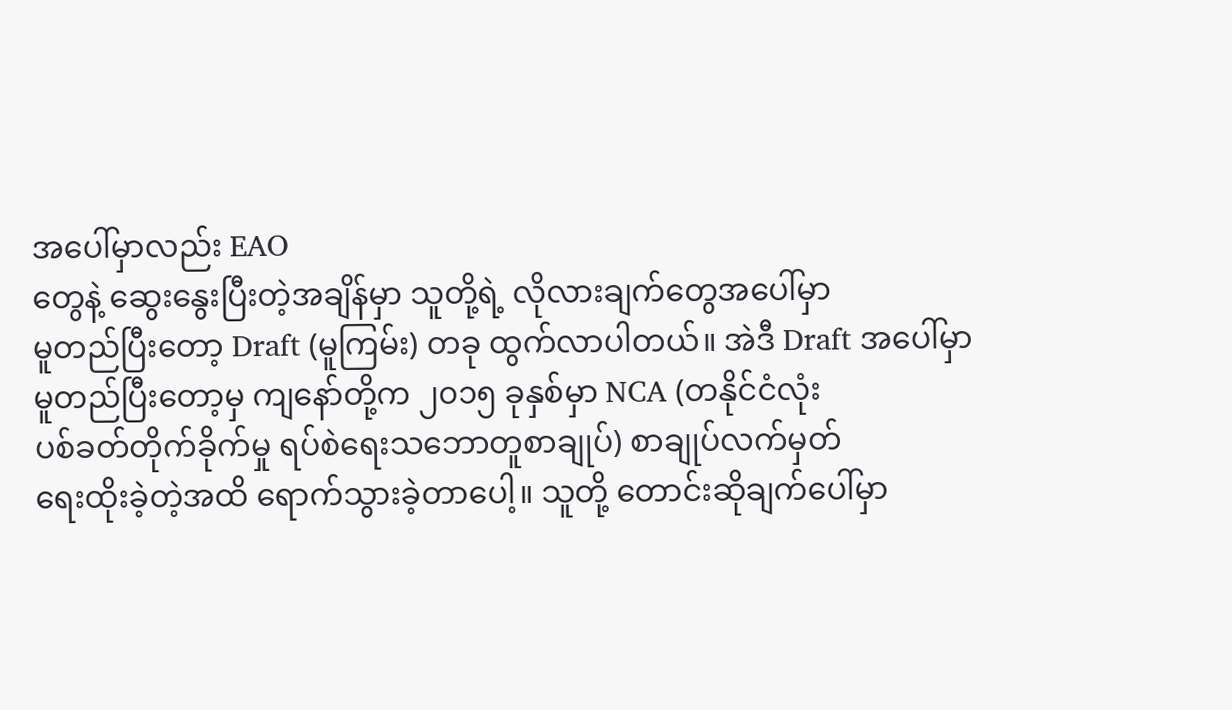အပေါ်မှာလည်း EAO
တွေနဲ့ ဆွေးနွေးပြီးတဲ့အချိန်မှာ သူတို့ရဲ့ လိုလားချက်တွေအပေါ်မှာ
မူတည်ပြီးတော့ Draft (မူကြမ်း) တခု ထွက်လာပါတယ်။ အဲဒီ Draft အပေါ်မှာ
မူတည်ပြီးတော့မှ ကျနော်တို့က ၂၀၁၅ ခုနှစ်မှာ NCA (တနိုင်ငံလုံး
ပစ်ခတ်တိုက်ခိုက်မှု ရပ်စဲရေးသဘောတူစာချုပ်) စာချုပ်လက်မှတ်
ရေးထိုးခဲ့တဲ့အထိ ရောက်သွားခဲ့တာပေါ့။ သူတို့ တောင်းဆိုချက်ပေါ်မှာ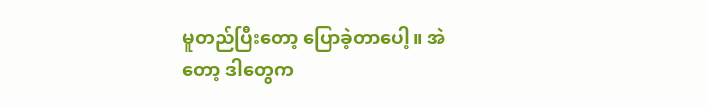မူတည်ပြီးတော့ ပြောခဲ့တာပေါ့။ အဲတော့ ဒါတွေက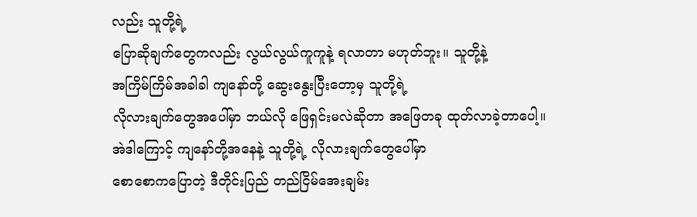လည်း သူတို့ရဲ့
ပြောဆိုချက်တွေကလည်း လွယ်လွယ်ကူကူနဲ့ ရလာတာ မဟုတ်ဘူး။ သူတို့နဲ့
အကြိမ်ကြိမ်အခါခါ ကျနော်တို့ ဆွေးနွေးပြီးတော့မှ သူတို့ရဲ့
လိုလားချက်တွေအပေါ်မှာ ဘယ်လို ဖြေရှင်းမလဲဆိုတာ အဖြေတခု ထုတ်လာခဲ့တာပေါ့။
အဲဒါကြောင့် ကျနော်တို့အနေနဲ့ သူတို့ရဲ့ လိုလားချက်တွေပေါ်မှာ
စောစောကပြောတဲ့ ဒီတိုင်းပြည် တည်ငြိမ်အေးချမ်း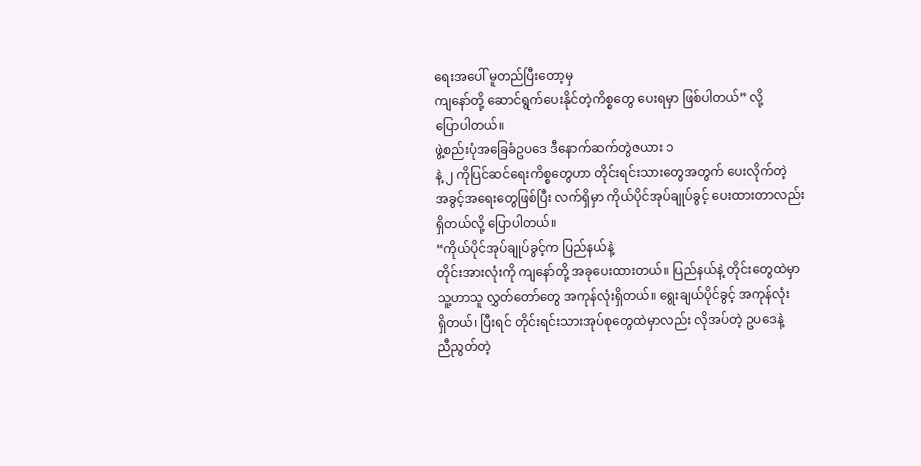ရေးအပေါ် မူတည်ပြီးတော့မှ
ကျနော်တို့ ဆောင်ရွက်ပေးနိုင်တဲ့ကိစ္စတွေ ပေးရမှာ ဖြစ်ပါတယ်” လို့
ပြောပါတယ်။
ဖွဲ့စည်းပုံအခြေခံဥပဒေ ဒီနောက်ဆက်တွဲဇယား ၁
နဲ့ ၂ ကိုပြင်ဆင်ရေးကိစ္စတွေဟာ တိုင်းရင်းသားတွေအတွက် ပေးလိုက်တဲ့
အခွင့်အရေးတွေဖြစ်ပြီး လက်ရှိမှာ ကိုယ်ပိုင်အုပ်ချုပ်ခွင့် ပေးထားတာလည်း
ရှိတယ်လို့ ပြောပါတယ်။
“ကိုယ်ပိုင်အုပ်ချုပ်ခွင့်က ပြည်နယ်နဲ့
တိုင်းအားလုံးကို ကျနော်တို့ အခုပေးထားတယ်။ ပြည်နယ်နဲ့ တိုင်းတွေထဲမှာ
သူ့ဟာသူ လွှတ်တော်တွေ အကုန်လုံးရှိတယ်။ ရွေးချယ်ပိုင်ခွင့် အကုန်လုံး
ရှိတယ်၊ ပြီးရင် တိုင်းရင်းသားအုပ်စုတွေထဲမှာလည်း လိုအပ်တဲ့ ဥပဒေနဲ့
ညီညွတ်တဲ့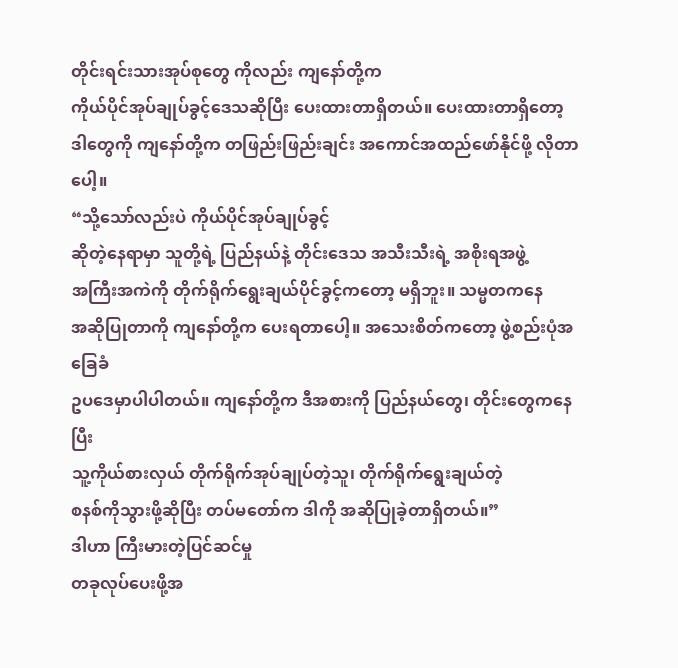တိုင်းရင်းသားအုပ်စုတွေ ကိုလည်း ကျနော်တို့က
ကိုယ်ပိုင်အုပ်ချုပ်ခွင့်ဒေသဆိုပြီး ပေးထားတာရှိတယ်။ ပေးထားတာရှိတော့
ဒါတွေကို ကျနော်တို့က တဖြည်းဖြည်းချင်း အကောင်အထည်ဖော်နိုင်ဖို့ လိုတာပေါ့။
“သို့သော်လည်းပဲ ကိုယ်ပိုင်အုပ်ချုပ်ခွင့်
ဆိုတဲ့နေရာမှာ သူတို့ရဲ့ ပြည်နယ်နဲ့ တိုင်းဒေသ အသီးသီးရဲ့ အစိုးရအဖွဲ့
အကြီးအကဲကို တိုက်ရိုက်ရွေးချယ်ပိုင်ခွင့်ကတော့ မရှိဘူး။ သမ္မတကနေ
အဆိုပြုတာကို ကျနော်တို့က ပေးရတာပေါ့။ အသေးစိတ်ကတော့ ဖွဲ့စည်းပုံအခြေခံ
ဥပဒေမှာပါပါတယ်။ ကျနော်တို့က ဒီအစားကို ပြည်နယ်တွေ၊ တိုင်းတွေကနေပြီး
သူ့ကိုယ်စားလှယ် တိုက်ရိုက်အုပ်ချုပ်တဲ့သူ၊ တိုက်ရိုက်ရွေးချယ်တဲ့
စနစ်ကိုသွားဖို့ဆိုပြီး တပ်မတော်က ဒါကို အဆိုပြုခဲ့တာရှိတယ်။”
ဒါဟာ ကြီးမားတဲ့ပြင်ဆင်မှု
တခုလုပ်ပေးဖို့အ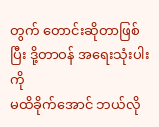တွက် တောင်းဆိုတာဖြစ်ပြီး ဒို့တာဝန် အရေးသုံးပါးကို
မထိခိုက်အောင် ဘယ်လို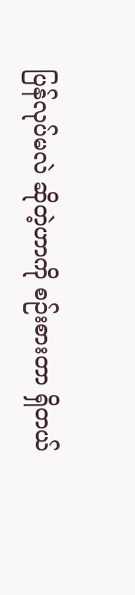ပြန်လုပ်မလဲ ဆိုတဲ့ဟာကို စဉ်းစားတာ ရှိတယ်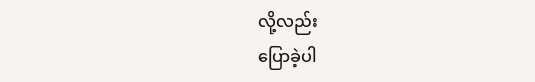လို့လည်း
ပြောခဲ့ပါ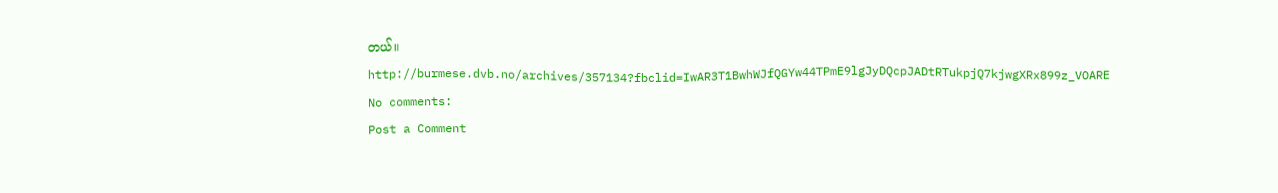တယ်။
http://burmese.dvb.no/archives/357134?fbclid=IwAR3T1BwhWJfQGYw44TPmE9lgJyDQcpJADtRTukpjQ7kjwgXRx899z_VOARE
No comments:
Post a Comment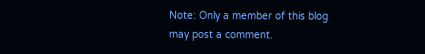Note: Only a member of this blog may post a comment.